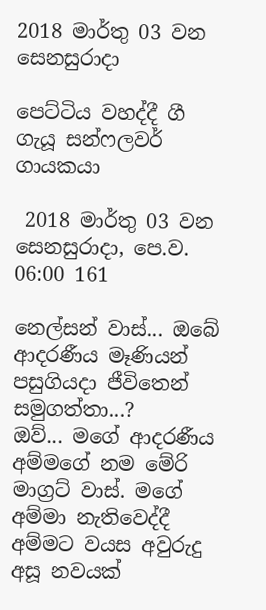2018 මාර්තු 03 වන සෙනසුරාදා

පෙට්ටිය වහද්දී ගී ගැයූ සන්ෆලවර් ගායකයා

 2018 මාර්තු 03 වන සෙනසුරාදා, පෙ.ව. 06:00 161

නෙල්සන් වාස්... ඔබේ ආදරණීය මෑණියන් පසුගියදා ජීවිතෙන් සමුගත්තා...?
ඔව්... මගේ ආදරණීය අම්මගේ නම මේරි මාග්‍රට් වාස්. මගේ අම්මා නැතිවෙද්දී අම්මට වයස අවුරුදු අසූ නවයක්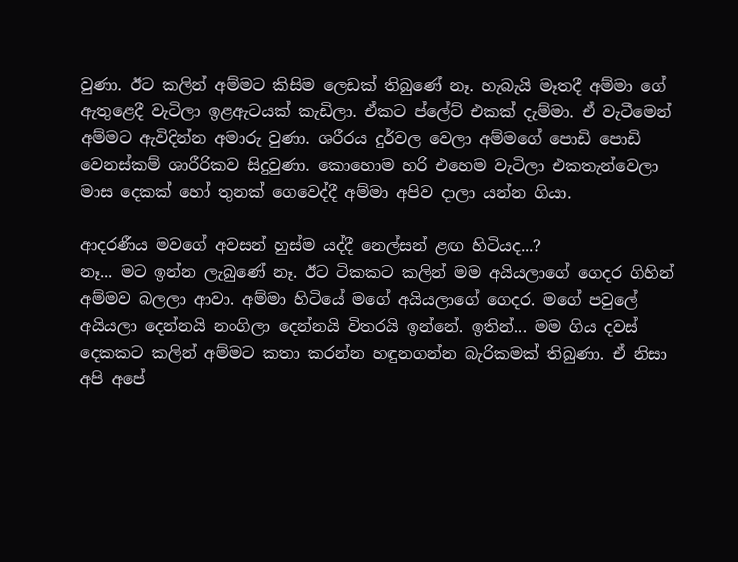වුණා. ඊට කලින් අම්මට කිසිම ලෙඩක් තිබුණේ නෑ. හැබැයි මෑතදී අම්මා ගේ ඇතුළෙදී වැටිලා ඉළඇටයක් කැඩිලා. ඒකට ප්ලේට් එකක් දැම්මා. ඒ වැටීමෙන් අම්මට ඇවිදින්න අමාරු වුණා. ශරීරය දුර්වල වෙලා අම්මගේ පොඩි පොඩි වෙනස්කම් ශාරීරිකව සිදුවුණා. කොහොම හරි එහෙම වැටිලා එකතැන්වෙලා මාස දෙකක් හෝ තුනක් ගෙවෙද්දී අම්මා අපිව දාලා යන්න ගියා.

ආදරණීය මවගේ අවසන් හුස්ම යද්දී නෙල්සන් ළඟ හිටියද...?
නෑ... මට ඉන්න ලැබුණේ නෑ. ඊට ටිකකට කලින් මම අයියලාගේ ගෙදර ගිහින් අම්මව බලලා ආවා. අම්මා හිටියේ මගේ අයියලාගේ ගෙදර. මගේ පවුලේ අයියලා දෙන්නයි නංගිලා දෙන්නයි විතරයි ඉන්නේ. ඉතින්... මම ගිය දවස් දෙකකට කලින් අම්මට කතා කරන්න හඳුනගන්න බැරිකමක් තිබුණා. ඒ නිසා අපි අපේ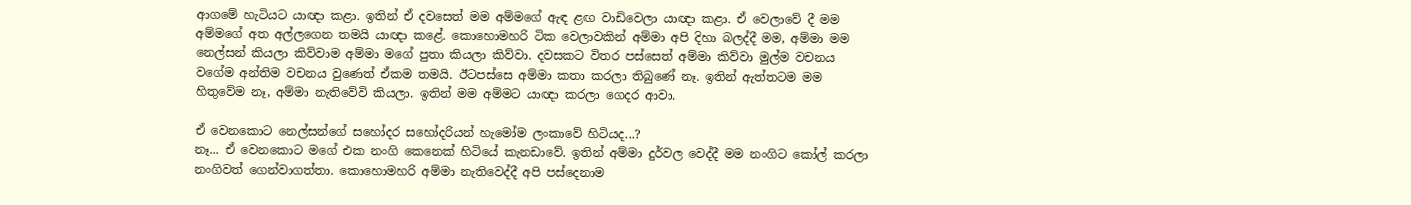ආගමේ හැටියට යාඥා කළා. ඉතින් ඒ දවසෙත් මම අම්මගේ ඇඳ ළඟ වාඩිවෙලා යාඥා කළා. ඒ වෙලාවේ දී මම අම්මගේ අත අල්ලගෙන තමයි යාඥා කළේ. කොහොමහරි ටික වෙලාවකින් අම්මා අපි දිහා බලද්දී මම, අම්මා මම නෙල්සන් කියලා කිව්වාම අම්මා මගේ පුතා කියලා කිව්වා. දවසකට විතර පස්සෙත් අම්මා කිව්වා මුල්ම වචනය වගේම අන්තිම වචනය වුණෙත් ඒකම තමයි. ඊටපස්සෙ අම්මා කතා කරලා තිබුණේ නෑ. ඉතින් ඇත්තටම මම හිතුවේම නෑ, අම්මා නැතිවේවි කියලා. ඉතින් මම අම්මට යාඥා කරලා ගෙදර ආවා.

ඒ වෙනකොට නෙල්සන්ගේ සහෝදර සහෝදරියන් හැමෝම ලංකාවේ හිටියද...?
නෑ... ඒ වෙනකොට මගේ එක නංගි කෙනෙක් හිටියේ කැනඩාවේ. ඉතින් අම්මා දුර්වල වෙද්දී මම නංගිට කෝල් කරලා නංගිවත් ගෙන්වාගත්තා. කොහොමහරි අම්මා නැතිවෙද්දී අපි පස්දෙනාම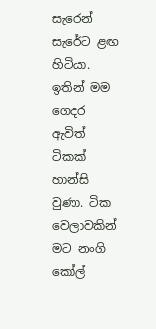සැරෙන් සැරේට ළඟ හිටියා. ඉතින් මම ගෙදර ඇවිත් ටිකක් හාන්සි වුණා. ටික වෙලාවකින් මට නංගි කෝල්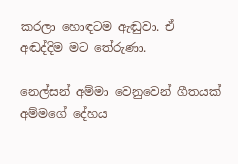කරලා හොඳටම ඇඬුවා. ඒ අඬද්දිම මට තේරුණා.

නෙල්සන් අම්මා වෙනුවෙන් ගීතයක් අම්මගේ දේහය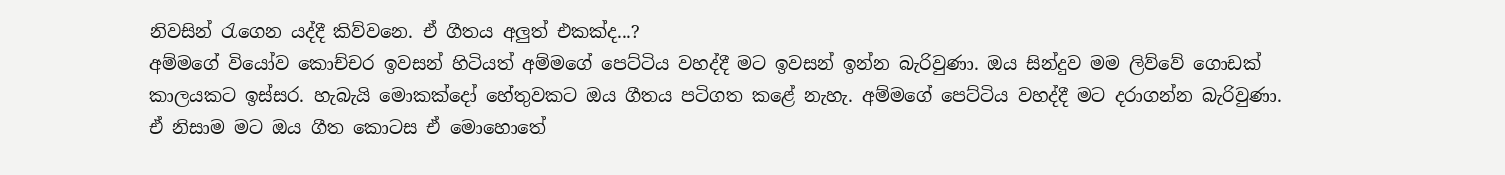නිවසින් රැගෙන යද්දී කිව්වනෙ. ඒ ගීතය අලුත් එකක්ද...?
අම්මගේ වියෝව කොච්චර ඉවසන් හිටියත් අම්මගේ පෙට්ටිය වහද්දී මට ඉවසන් ඉන්න බැරිවුණා. ඔය සින්දුව මම ලිව්වේ ගොඩක් කාලයකට ඉස්සර. හැබැයි මොකක්දෝ හේතුවකට ඔය ගීතය පටිගත කළේ නැහැ. අම්මගේ පෙට්ටිය වහද්දී මට දරාගන්න බැරිවුණා. ඒ නිසාම මට ඔය ගීත කොටස ඒ මොහොතේ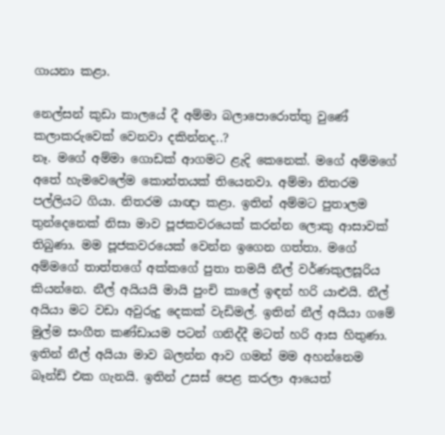ගායනා කළා.

නෙල්සන් කුඩා කාලයේ දී අම්මා බලාපොරොත්තු වුණේ කලාකරුවෙක් වෙනවා දකින්නද..?
නෑ. මගේ අම්මා ගොඩක් ආගමට ළැදි කෙනෙක්. මගේ අම්මගේ අතේ හැමවෙලේම කොන්තයක් තියෙනවා. අම්මා නිතරම පල්ලියට ගියා. නිතරම යාඥා කළා. ඉතින් අම්මට පුතාලම තුන්දෙනෙක් නිසා මාව පූජකවරයෙක් කරන්න ලොකු ආසාවක් තිබුණා. මම පූජකවරයෙක් වෙන්න ඉගෙන ගත්තා. මගේ අම්මගේ තාත්තගේ අක්කගේ පුතා තමයි නීල් වර්ණකුලසූරිය කියන්නෙ. නීල් අයියයි මායි පුංචි කාලේ ඉඳන් හරි යාළුයි. නීල් අයියා මට වඩා අවුරුදු දෙකක් වැඩිමල්. ඉතින් නීල් අයියා ගමේ මුල්ම සංගීත කණ්ඩායම පටන් ගනිද්දී මටත් හරි ආස හිතුණා. ඉතින් නීල් අයියා මාව බලන්න ආව ගමන් මම අහන්නෙම බෑන්ඩ් එක ගැනයි. ඉතින් උසස් පෙළ කරලා ආයෙත්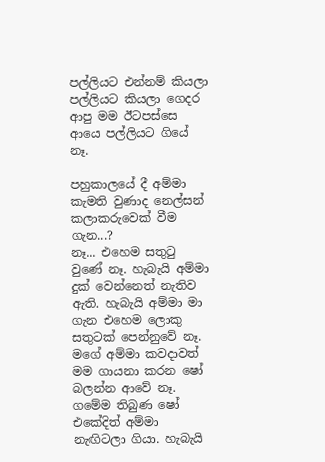පල්ලියට එන්නම් කියලා පල්ලියට කියලා ගෙදර ආපු මම ඊටපස්සෙ ආයෙ පල්ලියට ගියේ නෑ.

පහුකාලයේ දී අම්මා කැමති වුණාද නෙල්සන් කලාකරුවෙක් වීම ගැන...?
නෑ... එහෙම සතුටු වුණේ නෑ. හැබැයි අම්මා දුක් වෙන්නෙත් නැතිව ඇති. හැබැයි අම්මා මා ගැන එහෙම ලොකු සතුටක් පෙන්නුවේ නෑ. මගේ අම්මා කවදාවත් මම ගායනා කරන ෂෝ බලන්න ආවේ නෑ. ගමේම තිබුණ ෂෝ එකේදිත් අම්මා නැඟිටලා ගියා. හැබැයි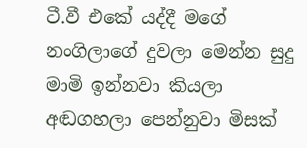ටී.වී එකේ යද්දී මගේ නංගිලාගේ දුවලා මෙන්න සුදු මාමි ඉන්නවා කියලා අඬගහලා පෙන්නුවා මිසක්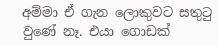අම්මා ඒ ගැන ලොකුවට සතුටු වුණේ නෑ. එයා ගොඩක්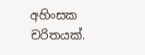අහිංසක චරිතයක්.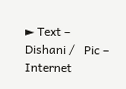► Text – Dishani /   Pic – Internet